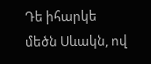Դե իհարկե մեծն Սևակն, ով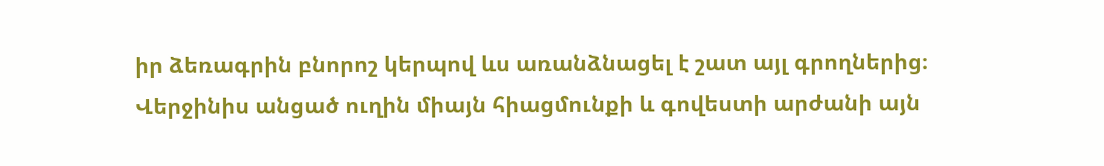իր ձեռագրին բնորոշ կերպով ևս առանձնացել է շատ այլ գրողներից։
Վերջինիս անցած ուղին միայն հիացմունքի և գովեստի արժանի այն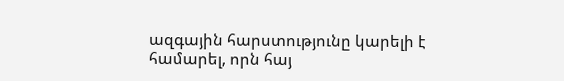ազգային հարստությունը կարելի է համարել, որն հայ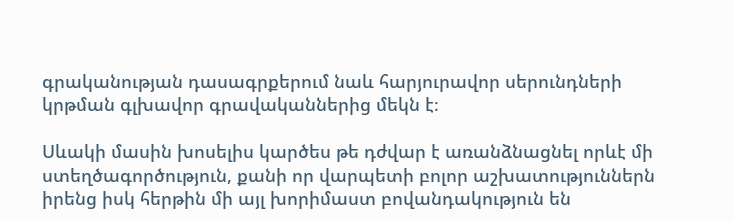գրականության դասագրքերում նաև հարյուրավոր սերունդների կրթման գլխավոր գրավականներից մեկն է։

Սևակի մասին խոսելիս կարծես թե դժվար է առանձնացնել որևէ մի ստեղծագործություն, քանի որ վարպետի բոլոր աշխատություններն իրենց իսկ հերթին մի այլ խորիմաստ բովանդակություն են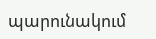պարունակում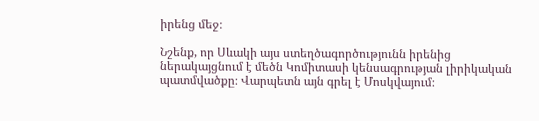իրենց մեջ։

Նշենք, որ Սևակի այս ստեղծագործությունն իրենից ներակայցնում է մեծն Կոմիտասի կենսագրության լիրիկական պատմվածքը։ Վարպետն այն գրել է Մոսկվայում։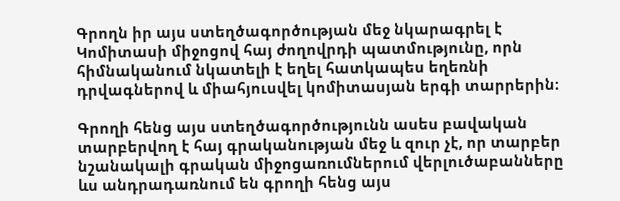Գրողն իր այս ստեղծագործության մեջ նկարագրել է Կոմիտասի միջոցով հայ ժողովրդի պատմությունը, որն հիմնականում նկատելի է եղել հատկապես եղեռնի դրվագներով և միահյուսվել կոմիտասյան երգի տարրերին։

Գրողի հենց այս ստեղծագործությունն ասես բավական տարբերվող է հայ գրականության մեջ և զուր չէ, որ տարբեր նշանակալի գրական միջոցառումներում վերլուծաբանները ևս անդրադառնում են գրողի հենց այս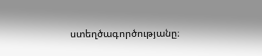ստեղծագործությանը։